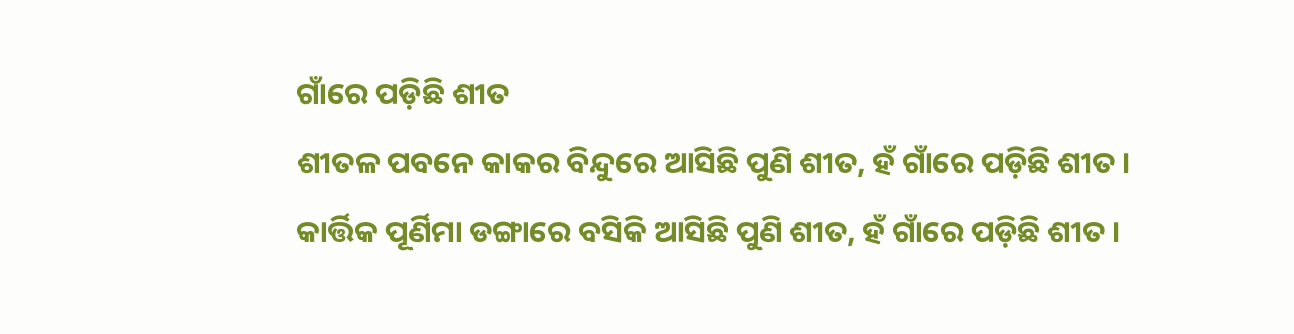ଗାଁରେ ପଡ଼ିଛି ଶୀତ
ଶୀତଳ ପବନେ କାକର ବିନ୍ଦୁରେ ଆସିଛି ପୁଣି ଶୀତ, ହଁ ଗାଁରେ ପଡ଼ିଛି ଶୀତ । କାର୍ତ୍ତିକ ପୂର୍ଣିମା ଡଙ୍ଗାରେ ବସିକି ଆସିଛି ପୁଣି ଶୀତ, ହଁ ଗାଁରେ ପଡ଼ିଛି ଶୀତ ।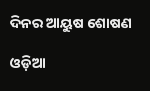ଦିନର ଆୟୁଷ ଶୋଷଣ

ଓଡ଼ିଆ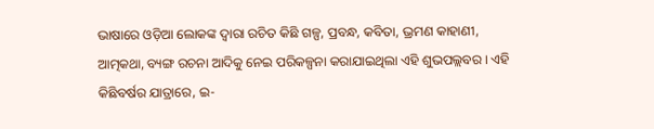ଭାଷାରେ ଓଡ଼ିଆ ଲୋକଙ୍କ ଦ୍ୱାରା ରଚିତ କିଛି ଗଳ୍ପ, ପ୍ରବନ୍ଧ, କବିତା, ଭ୍ରମଣ କାହାଣୀ, ଆତ୍ମକଥା, ବ୍ୟଙ୍ଗ ରଚନା ଆଦିକୁ ନେଇ ପରିକଳ୍ପନା କରାଯାଇଥିଲା ଏହି ଶୁଭପଲ୍ଲବର । ଏହି କିଛିବର୍ଷର ଯାତ୍ରାରେ, ଇ-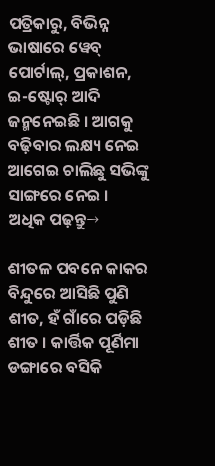ପତ୍ରିକାରୁ, ବିଭିନ୍ନ ଭାଷାରେ ୱେବ୍ ପୋର୍ଟାଲ୍, ପ୍ରକାଶନ, ଇ-ଷ୍ଟୋର୍ ଆଦି ଜନ୍ମନେଇଛି । ଆଗକୁ ବଢ଼ିବାର ଲକ୍ଷ୍ୟ ନେଇ ଆଗେଇ ଚାଲିଛୁ ସଭିଙ୍କୁ ସାଙ୍ଗରେ ନେଇ ।
ଅଧିକ ପଢ଼ନ୍ତୁ→

ଶୀତଳ ପବନେ କାକର ବିନ୍ଦୁରେ ଆସିଛି ପୁଣି ଶୀତ, ହଁ ଗାଁରେ ପଡ଼ିଛି ଶୀତ । କାର୍ତ୍ତିକ ପୂର୍ଣିମା ଡଙ୍ଗାରେ ବସିକି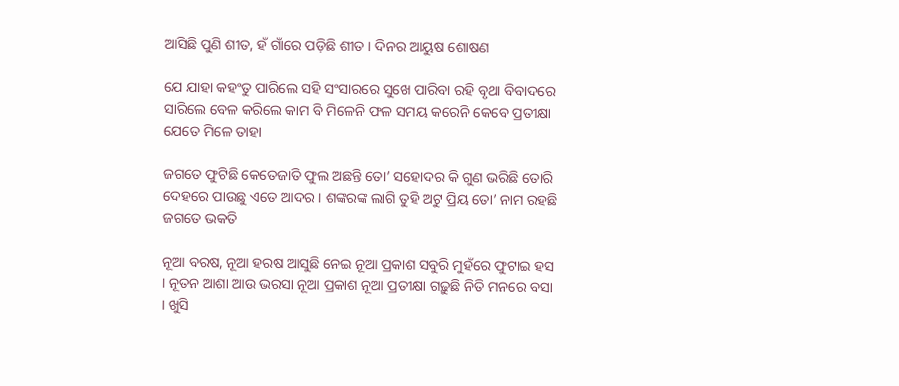ଆସିଛି ପୁଣି ଶୀତ, ହଁ ଗାଁରେ ପଡ଼ିଛି ଶୀତ । ଦିନର ଆୟୁଷ ଶୋଷଣ

ଯେ ଯାହା କହଂତୁ ପାରିଲେ ସହି ସଂସାରରେ ସୁଖେ ପାରିବା ରହି ବୃଥା ବିବାଦରେ ସାରିଲେ ବେଳ କରିଲେ କାମ ବି ମିଳେନି ଫଳ ସମୟ କରେନି କେବେ ପ୍ରତୀକ୍ଷା ଯେତେ ମିଳେ ତାହା

ଜଗତେ ଫୁଟିଛି କେତେଜାତି ଫୁଲ ଅଛନ୍ତି ତୋ’ ସହୋଦର କି ଗୁଣ ଭରିଛି ତୋରି ଦେହରେ ପାଉଛୁ ଏତେ ଆଦର । ଶଙ୍କରଙ୍କ ଲାଗି ତୁହି ଅଟୁ ପ୍ରିୟ ତୋ’ ନାମ ରହଛି ଜଗତେ ଭକତି

ନୂଆ ବରଷ, ନୂଆ ହରଷ ଆସୁଛି ନେଇ ନୂଆ ପ୍ରକାଶ ସବୁରି ମୁହଁରେ ଫୁଟାଇ ହସ । ନୂତନ ଆଶା ଆଉ ଭରସା ନୂଆ ପ୍ରକାଶ ନୂଆ ପ୍ରତୀକ୍ଷା ଗଢ଼ୁଛି ନିତି ମନରେ ବସା । ଖୁସି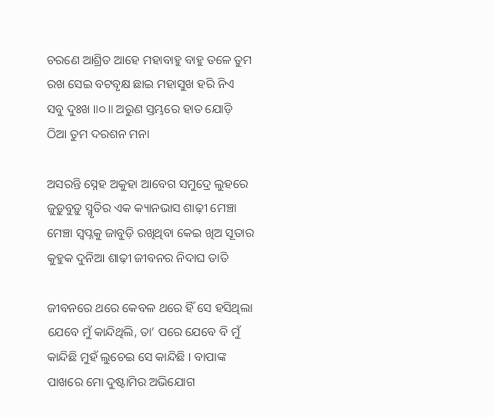ଚରଣେ ଆଶ୍ରିତ ଆହେ ମହାବାହୁ ବାହୁ ତଳେ ତୁମ ରଖ ସେଇ ବଟବୃକ୍ଷ ଛାଇ ମହାସୁଖ ହରି ନିଏ ସବୁ ଦୁଃଖ ॥୦॥ ଅରୁଣ ସ୍ତମ୍ଭରେ ହାତ ଯୋଡ଼ି ଠିଆ ତୁମ ଦରଶନ ମନା

ଅସରନ୍ତି ସ୍ନେହ ଅକୁହା ଆବେଗ ସମୁଦ୍ରେ ଲୁହରେ ଜୁଡ଼ୁବୁଡ଼ୁ ସ୍ମୃତିର ଏକ କ୍ୟାନଭାସ ଶାଢ଼ୀ ମେଞ୍ଚା ମେଞ୍ଚା ସ୍ୱପ୍ନକୁ ଜାବୁଡ଼ି ରଖିଥିବା କେଇ ଖିଅ ସୂତାର କୁହୁକ ଦୁନିଆ ଶାଢ଼ୀ ଜୀବନର ନିଦାଘ ତାତି

ଜୀବନରେ ଥରେ କେବଳ ଥରେ ହିଁ ସେ ହସିଥିଲା ଯେବେ ମୁଁ କାନ୍ଦିଥିଲି, ତା’ ପରେ ଯେବେ ବି ମୁଁ କାନ୍ଦିଛି ମୁହଁ ଲୁଚେଇ ସେ କାନ୍ଦିଛି । ବାପାଙ୍କ ପାଖରେ ମୋ ଦୁଷ୍ଟାମିର ଅଭିଯୋଗ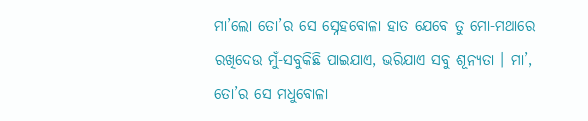ମା’ଲୋ ତୋ’ର ସେ ସ୍ନେହବୋଳା ହାତ ଯେବେ ତୁ ମୋ-ମଥାରେ ରଖିଦେଉ ମୁଁ-ସବୁକିଛି ପାଇଯାଏ, ଭରିଯାଏ ସବୁ ଶୂନ୍ୟତା । ମା’, ତୋ’ର ସେ ମଧୁବୋଳା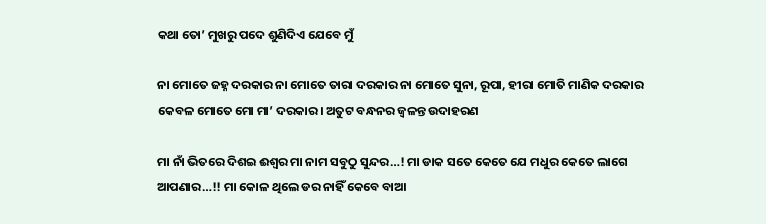କଥା ତୋ’ ମୁଖରୁ ପଦେ ଶୁଣିଦିଏ ଯେବେ ମୁଁ

ନା ମୋତେ ଜହ୍ନ ଦରକାର ନା ମୋତେ ତାରା ଦରକାର ନା ମୋତେ ସୁନା, ରୂପା, ହୀରା ମୋତି ମାଣିକ ଦରକାର କେବଳ ମୋତେ ମୋ ମା’ ଦରକାର । ଅତୁଟ ବନ୍ଧନର ଜ୍ୱଳନ୍ତ ଉଦାହରଣ

ମା ନାଁ ଭିତରେ ଦିଶଇ ଈଶ୍ୱର ମା ନାମ ସବୁଠୁ ସୁନ୍ଦର…! ମା ଡାକ ସତେ କେତେ ଯେ ମଧୁର କେତେ ଲାଗେ ଆପଣାର…!! ମା କୋଳ ଥିଲେ ଡର ନାହିଁ କେବେ ବାଆ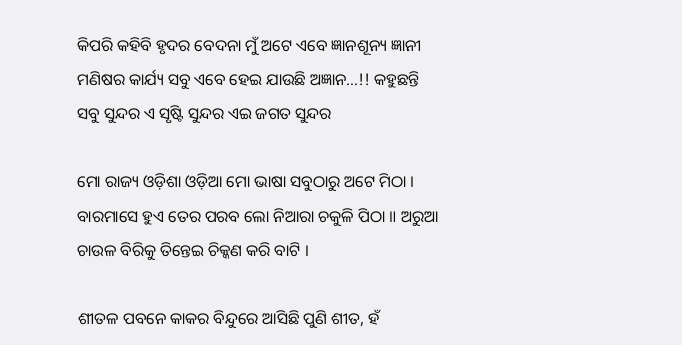କିପରି କହିବି ହୃଦର ବେଦନା ମୁଁ ଅଟେ ଏବେ ଜ୍ଞାନଶୂନ୍ୟ ଜ୍ଞାନୀ ମଣିଷର କାର୍ଯ୍ୟ ସବୁ ଏବେ ହେଇ ଯାଉଛି ଅଜ୍ଞାନ…!! କହୁଛନ୍ତି ସବୁ ସୁନ୍ଦର ଏ ସୃଷ୍ଟି ସୁନ୍ଦର ଏଇ ଜଗତ ସୁନ୍ଦର

ମୋ ରାଜ୍ୟ ଓଡ଼ିଶା ଓଡ଼ିଆ ମୋ ଭାଷା ସବୁଠାରୁ ଅଟେ ମିଠା । ବାରମାସେ ହୁଏ ତେର ପରବ ଲୋ ନିଆରା ଚକୁଳି ପିଠା ॥ ଅରୁଆ ଚାଉଳ ବିରିକୁ ତିନ୍ତେଇ ଚିକ୍କଣ କରି ବାଟି ।

ଶୀତଳ ପବନେ କାକର ବିନ୍ଦୁରେ ଆସିଛି ପୁଣି ଶୀତ, ହଁ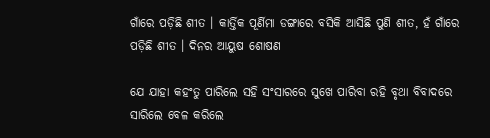ଗାଁରେ ପଡ଼ିଛି ଶୀତ । କାର୍ତ୍ତିକ ପୂର୍ଣିମା ଡଙ୍ଗାରେ ବସିକି ଆସିଛି ପୁଣି ଶୀତ, ହଁ ଗାଁରେ ପଡ଼ିଛି ଶୀତ । ଦିନର ଆୟୁଷ ଶୋଷଣ

ଯେ ଯାହା କହଂତୁ ପାରିଲେ ସହି ସଂସାରରେ ସୁଖେ ପାରିବା ରହି ବୃଥା ବିବାଦରେ ସାରିଲେ ବେଳ କରିଲେ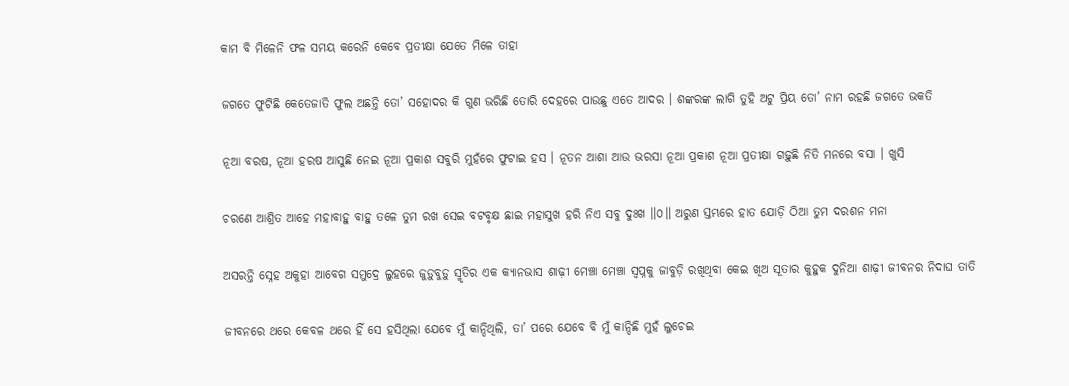କାମ ବି ମିଳେନି ଫଳ ସମୟ କରେନି କେବେ ପ୍ରତୀକ୍ଷା ଯେତେ ମିଳେ ତାହା

ଜଗତେ ଫୁଟିଛି କେତେଜାତି ଫୁଲ ଅଛନ୍ତି ତୋ’ ସହୋଦର କି ଗୁଣ ଭରିଛି ତୋରି ଦେହରେ ପାଉଛୁ ଏତେ ଆଦର । ଶଙ୍କରଙ୍କ ଲାଗି ତୁହି ଅଟୁ ପ୍ରିୟ ତୋ’ ନାମ ରହଛି ଜଗତେ ଭକତି

ନୂଆ ବରଷ, ନୂଆ ହରଷ ଆସୁଛି ନେଇ ନୂଆ ପ୍ରକାଶ ସବୁରି ମୁହଁରେ ଫୁଟାଇ ହସ । ନୂତନ ଆଶା ଆଉ ଭରସା ନୂଆ ପ୍ରକାଶ ନୂଆ ପ୍ରତୀକ୍ଷା ଗଢ଼ୁଛି ନିତି ମନରେ ବସା । ଖୁସି

ଚରଣେ ଆଶ୍ରିତ ଆହେ ମହାବାହୁ ବାହୁ ତଳେ ତୁମ ରଖ ସେଇ ବଟବୃକ୍ଷ ଛାଇ ମହାସୁଖ ହରି ନିଏ ସବୁ ଦୁଃଖ ॥୦॥ ଅରୁଣ ସ୍ତମ୍ଭରେ ହାତ ଯୋଡ଼ି ଠିଆ ତୁମ ଦରଶନ ମନା

ଅସରନ୍ତି ସ୍ନେହ ଅକୁହା ଆବେଗ ସମୁଦ୍ରେ ଲୁହରେ ଜୁଡ଼ୁବୁଡ଼ୁ ସ୍ମୃତିର ଏକ କ୍ୟାନଭାସ ଶାଢ଼ୀ ମେଞ୍ଚା ମେଞ୍ଚା ସ୍ୱପ୍ନକୁ ଜାବୁଡ଼ି ରଖିଥିବା କେଇ ଖିଅ ସୂତାର କୁହୁକ ଦୁନିଆ ଶାଢ଼ୀ ଜୀବନର ନିଦାଘ ତାତି

ଜୀବନରେ ଥରେ କେବଳ ଥରେ ହିଁ ସେ ହସିଥିଲା ଯେବେ ମୁଁ କାନ୍ଦିଥିଲି, ତା’ ପରେ ଯେବେ ବି ମୁଁ କାନ୍ଦିଛି ମୁହଁ ଲୁଚେଇ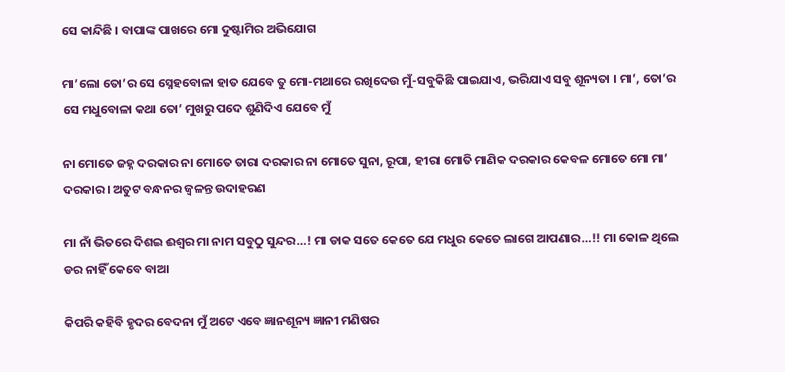ସେ କାନ୍ଦିଛି । ବାପାଙ୍କ ପାଖରେ ମୋ ଦୁଷ୍ଟାମିର ଅଭିଯୋଗ

ମା’ଲୋ ତୋ’ର ସେ ସ୍ନେହବୋଳା ହାତ ଯେବେ ତୁ ମୋ-ମଥାରେ ରଖିଦେଉ ମୁଁ-ସବୁକିଛି ପାଇଯାଏ, ଭରିଯାଏ ସବୁ ଶୂନ୍ୟତା । ମା’, ତୋ’ର ସେ ମଧୁବୋଳା କଥା ତୋ’ ମୁଖରୁ ପଦେ ଶୁଣିଦିଏ ଯେବେ ମୁଁ

ନା ମୋତେ ଜହ୍ନ ଦରକାର ନା ମୋତେ ତାରା ଦରକାର ନା ମୋତେ ସୁନା, ରୂପା, ହୀରା ମୋତି ମାଣିକ ଦରକାର କେବଳ ମୋତେ ମୋ ମା’ ଦରକାର । ଅତୁଟ ବନ୍ଧନର ଜ୍ୱଳନ୍ତ ଉଦାହରଣ

ମା ନାଁ ଭିତରେ ଦିଶଇ ଈଶ୍ୱର ମା ନାମ ସବୁଠୁ ସୁନ୍ଦର…! ମା ଡାକ ସତେ କେତେ ଯେ ମଧୁର କେତେ ଲାଗେ ଆପଣାର…!! ମା କୋଳ ଥିଲେ ଡର ନାହିଁ କେବେ ବାଆ

କିପରି କହିବି ହୃଦର ବେଦନା ମୁଁ ଅଟେ ଏବେ ଜ୍ଞାନଶୂନ୍ୟ ଜ୍ଞାନୀ ମଣିଷର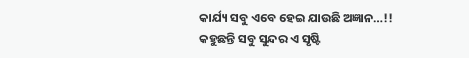କାର୍ଯ୍ୟ ସବୁ ଏବେ ହେଇ ଯାଉଛି ଅଜ୍ଞାନ…!! କହୁଛନ୍ତି ସବୁ ସୁନ୍ଦର ଏ ସୃଷ୍ଟି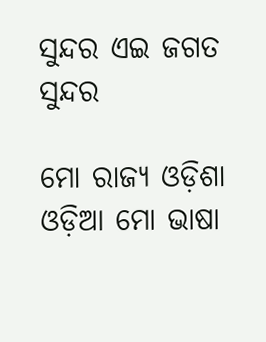ସୁନ୍ଦର ଏଇ ଜଗତ ସୁନ୍ଦର

ମୋ ରାଜ୍ୟ ଓଡ଼ିଶା ଓଡ଼ିଆ ମୋ ଭାଷା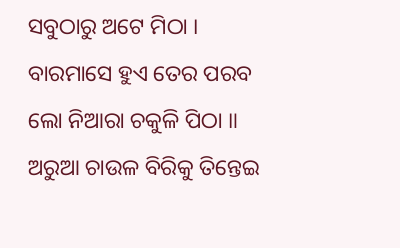ସବୁଠାରୁ ଅଟେ ମିଠା । ବାରମାସେ ହୁଏ ତେର ପରବ ଲୋ ନିଆରା ଚକୁଳି ପିଠା ॥ ଅରୁଆ ଚାଉଳ ବିରିକୁ ତିନ୍ତେଇ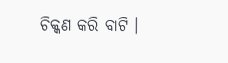ଚିକ୍କଣ କରି ବାଟି ।